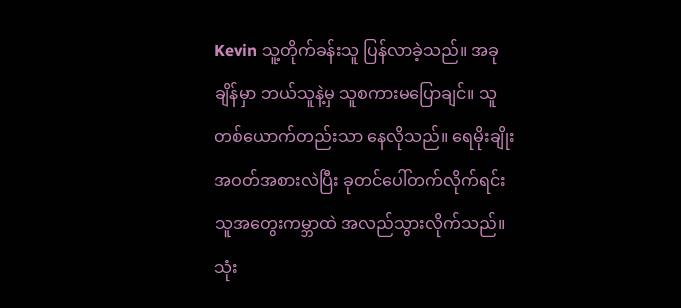Kevin သူ့တိုက်ခန်းသူ ပြန်လာခဲ့သည်။ အခုချိန်မှာ ဘယ်သူနဲ့မှ သူစကားမပြောချင်။ သူတစ်ယောက်တည်းသာ နေလိုသည်။ ရေမိုးချိုး အဝတ်အစားလဲပြီး ခုတင်ပေါ်တက်လိုက်ရင်း သူအတွေးကမ္ဘာထဲ အလည်သွားလိုက်သည်။ သုံး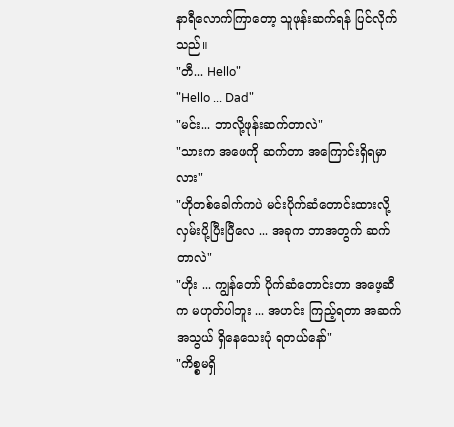နာရီလောက်ကြာတော့ သူဖုန်းဆက်ရန် ပြင်လိုက်သည်။
"တီ... Hello"
"Hello ... Dad"
"မင်း... ဘာလို့ဖုန်းဆက်တာလဲ"
"သားက အဖေကို ဆက်တာ အကြောင်းရှိရမှာလား"
"ဟိုတစ်ခေါက်ကပဲ မင်းပိုက်ဆံတောင်းထားလို့ လှမ်းပို့ပြီးပြီလေ ... အခုက ဘာအတွက် ဆက်တာလဲ"
"ဟိုး ... ကျွန်တော် ပိုက်ဆံတောင်းတာ အဖေ့ဆီက မဟုတ်ပါဘူး ... အဟင်း ကြည့်ရတာ အဆက်အသွယ် ရှိနေသေးပုံ ရတယ်နော်"
"ကိစ္စမရှိ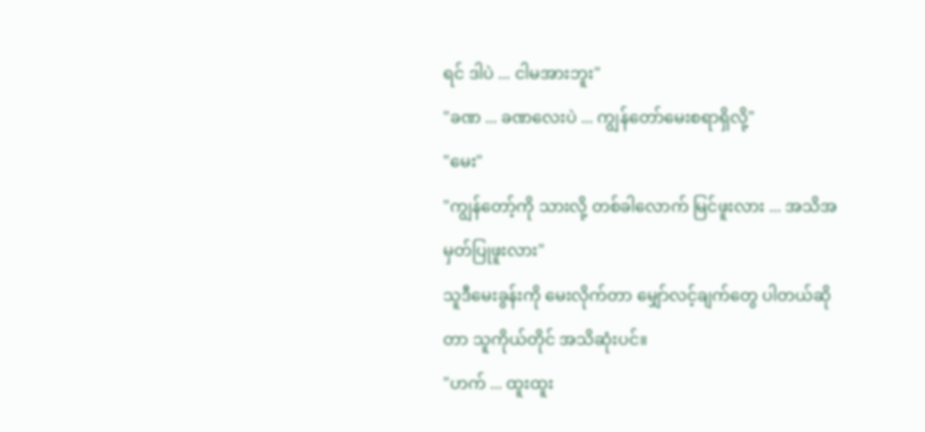ရင် ဒါပဲ ... ငါမအားဘူး"
"ခဏ ... ခဏလေးပဲ ... ကျွန်တော်မေးစရာရှိလို့"
"မေး"
"ကျွန်တော့်ကို သားလို့ တစ်ခါလောက် မြင်ဖူးလား ... အသိအမှတ်ပြုဖူးလား"
သူဒီမေးခွန်းကို မေးလိုက်တာ မျှော်လင့်ချက်တွေ ပါတယ်ဆိုတာ သူကိုယ်တိုင် အသိဆုံးပင်။
"ဟက် ... ထူးထူး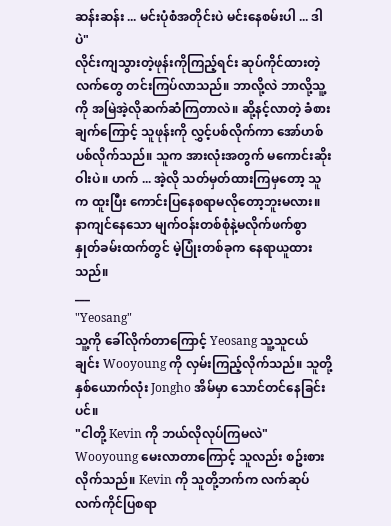ဆန်းဆန်း ... မင်းပုံစံအတိုင်းပဲ မင်းနေစမ်းပါ ... ဒါပဲ"
လိုင်းကျသွားတဲ့ဖုန်းကိုကြည့်ရင်း ဆုပ်ကိုင်ထားတဲ့လက်တွေ တင်းကြပ်လာသည်။ ဘာလို့လဲ ဘာလို့သူ့ကို အမြဲအဲ့လိုဆက်ဆံကြတာလဲ။ ဆို့နင့်လာတဲ့ ခံစားချက်ကြောင့် သူဖုန်းကို လွှင့်ပစ်လိုက်ကာ အော်ဟစ်ပစ်လိုက်သည်။ သူက အားလုံးအတွက် မကောင်းဆိုးဝါးပဲ။ ဟက် ... အဲ့လို သတ်မှတ်ထားကြမှတော့ သူက ထူးပြီး ကောင်းပြနေစရာမလိုတော့ဘူးမလား။ နာကျင်နေသော မျက်ဝန်းတစ်စုံနဲ့မလိုက်ဖက်စွာ နှုတ်ခမ်းထက်တွင် မဲ့ပြုံးတစ်ခုက နေရာယူထားသည်။
___
"Yeosang"
သူ့ကို ခေါ်လိုက်တာကြောင့် Yeosang သူ့သူငယ်ချင်း Wooyoung ကို လှမ်းကြည့်လိုက်သည်။ သူတို့နှစ်ယောက်လုံး Jongho အိမ်မှာ သောင်တင်နေခြင်းပင်။
"ငါတို့ Kevin ကို ဘယ်လိုလုပ်ကြမလဲ"
Wooyoung မေးလာတာကြောင့် သူလည်း စဥ်းစားလိုက်သည်။ Kevin ကို သူတို့ဘက်က လက်ဆုပ်လက်ကိုင်ပြစရာ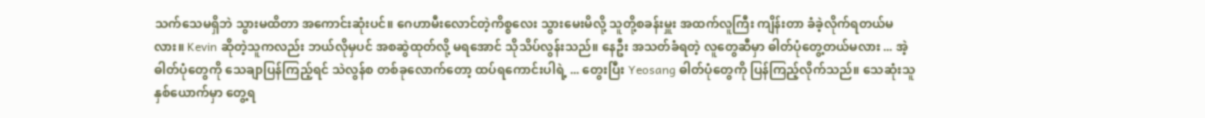သက်သေမရှိဘဲ သွားမထိတာ အကောင်းဆုံးပင်။ ဂေဟာမီးလောင်တဲ့ကိစ္စလေး သွားမေးမိလို့ သူတို့စခန်းမှူး အထက်လူကြီး ကျိန်းတာ ခံခဲ့လိုက်ရတယ်မလား။ Kevin ဆိုတဲ့သူကလည်း ဘယ်လိုမှပင် အစဆွဲထုတ်လို့ မရအောင် သိုသိပ်လွန်းသည်။ နေဦး အသတ်ခံရတဲ့ လူတွေဆီမှာ ဓါတ်ပုံတွေ့တယ်မလား ... အဲ့ဓါတ်ပုံတွေကို သေချာပြန်ကြည့်ရင် သဲလွန်စ တစ်ခုလောက်တော့ ထပ်ရကောင်းပါရဲ့ ... တွေးပြီး Yeosang ဓါတ်ပုံတွေကို ပြန်ကြည့်လိုက်သည်။ သေဆုံးသူနှစ်ယောက်မှာ တွေ့ရ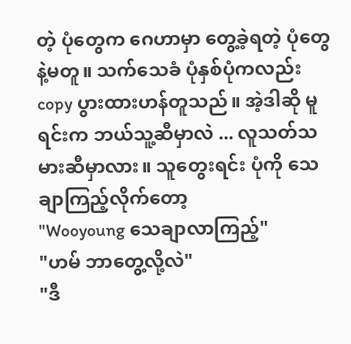တဲ့ ပုံတွေက ဂေဟာမှာ တွေ့ခဲ့ရတဲ့ ပုံတွေနဲ့မတူ။ သက်သေခံ ပုံနှစ်ပုံကလည်း copy ပွားထားဟန်တူသည်။ အဲ့ဒါဆို မူရင်းက ဘယ်သူ့ဆီမှာလဲ ... လူသတ်သမားဆီမှာလား။ သူတွေးရင်း ပုံကို သေချာကြည့်လိုက်တော့
"Wooyoung သေချာလာကြည့်"
"ဟမ် ဘာတွေ့လို့လဲ"
"ဒီ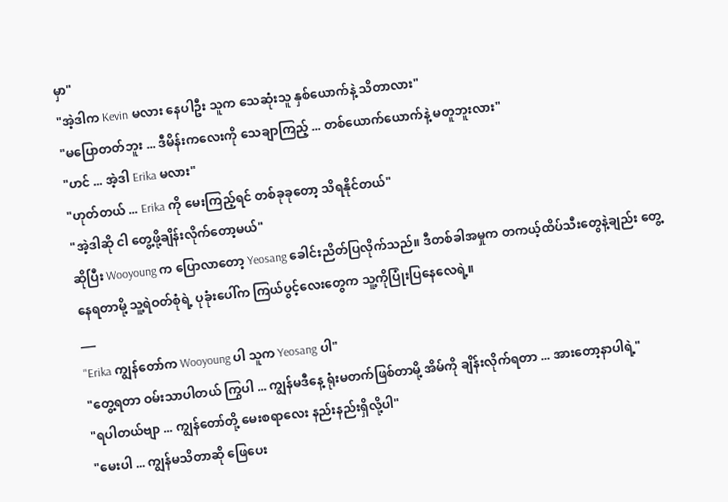မှာ"
"အဲ့ဒါက Kevin မလား နေပါဦး သူက သေဆုံးသူ နှစ်ယောက်နဲ့ သိတာလား"
"မပြောတတ်ဘူး ... ဒီမိန်းကလေးကို သေချာကြည့် ... တစ်ယောက်ယောက်နဲ့ မတူဘူးလား"
"ဟင် ... အဲ့ဒါ Erika မလား"
"ဟုတ်တယ် ... Erika ကို မေးကြည့်ရင် တစ်ခုခုတော့ သိရနိုင်တယ်"
"အဲ့ဒါဆို ငါ တွေ့ဖို့ချိန်းလိုက်တော့မယ်"
ဆိုပြီး Wooyoung က ပြောလာတော့ Yeosang ခေါင်းညိတ်ပြလိုက်သည်။ ဒီတစ်ခါအမှုက တကယ့်ထိပ်သီးတွေနဲ့ချည်း တွေ့နေရတာမို့ သူ့ရဲဝတ်စုံရဲ့ ပုခုံးပေါ်က ကြယ်ပွင့်လေးတွေက သူ့ကိုပြုံးပြနေလေရဲ့။
___
"Erika ကျွန်တော်က Wooyoung ပါ သူက Yeosang ပါ"
"တွေ့ရတာ ဝမ်းသာပါတယ် ကြွပါ ... ကျွန်မဒီနေ့ ရုံးမတက်ဖြစ်တာမို့ အိမ်ကို ချိန်းလိုက်ရတာ ... အားတော့နာပါရဲ့"
"ရပါတယ်ဗျာ ... ကျွန်တော်တို့ မေးစရာလေး နည်းနည်းရှိလို့ပါ"
"မေးပါ ... ကျွန်မသိတာဆို ဖြေပေး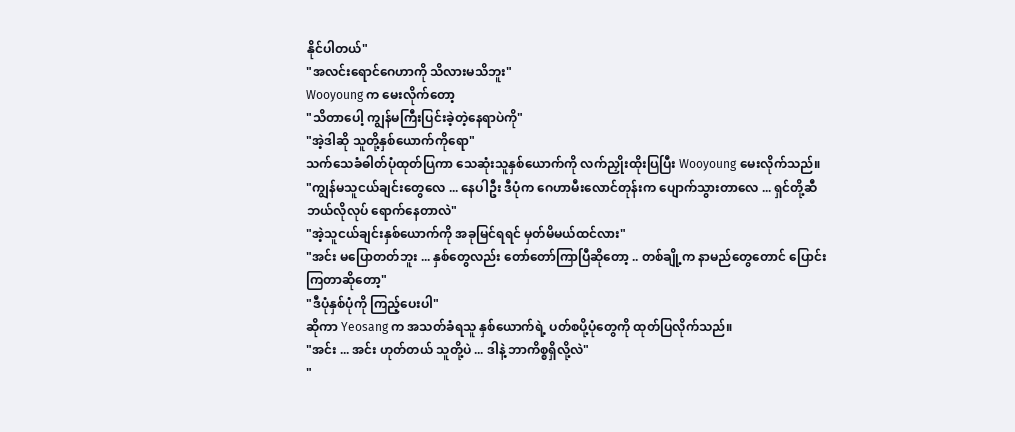နိုင်ပါတယ်"
"အလင်းရောင်ဂေဟာကို သိလားမသိဘူး"
Wooyoung က မေးလိုက်တော့
"သိတာပေါ့ ကျွန်မကြီးပြင်းခဲ့တဲ့နေရာပဲကို"
"အဲ့ဒါဆို သူတို့နှစ်ယောက်ကိုရော"
သက်သေခံဓါတ်ပုံထုတ်ပြကာ သေဆုံးသူနှစ်ယောက်ကို လက်ညှိုးထိုးပြပြီး Wooyoung မေးလိုက်သည်။
"ကျွန်မသူငယ်ချင်းတွေလေ ... နေပါဦး ဒီပုံက ဂေဟာမီးလောင်တုန်းက ပျောက်သွားတာလေ ... ရှင်တို့ဆီ ဘယ်လိုလုပ် ရောက်နေတာလဲ"
"အဲ့သူငယ်ချင်းနှစ်ယောက်ကို အခုမြင်ရရင် မှတ်မိမယ်ထင်လား"
"အင်း မပြောတတ်ဘူး ... နှစ်တွေလည်း တော်တော်ကြာပြီဆိုတော့ .. တစ်ချို့က နာမည်တွေတောင် ပြောင်းကြတာဆိုတော့"
"ဒီပုံနှစ်ပုံကို ကြည့်ပေးပါ"
ဆိုကာ Yeosang က အသတ်ခံရသူ နှစ်ယောက်ရဲ့ ပတ်စပို့ပုံတွေကို ထုတ်ပြလိုက်သည်။
"အင်း ... အင်း ဟုတ်တယ် သူတို့ပဲ ... ဒါနဲ့ ဘာကိစ္စရှိလို့လဲ"
"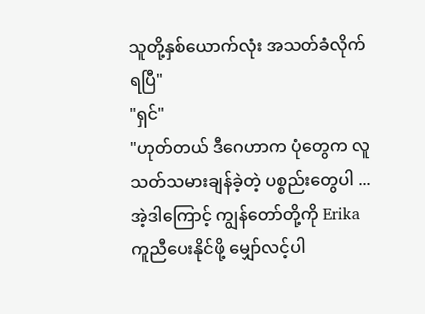သူတို့နှစ်ယောက်လုံး အသတ်ခံလိုက်ရပြီ"
"ရှင်"
"ဟုတ်တယ် ဒီဂေဟာက ပုံတွေက လူသတ်သမားချန်ခဲ့တဲ့ ပစ္စည်းတွေပါ ... အဲ့ဒါကြောင့် ကျွန်တော်တို့ကို Erika ကူညီပေးနိုင်ဖို့ မျှော်လင့်ပါ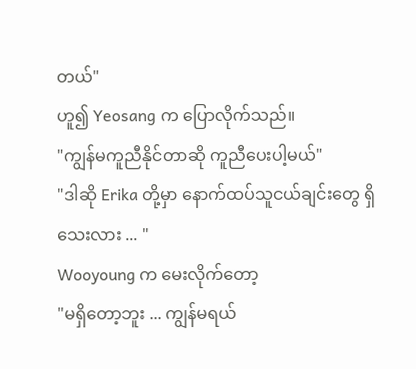တယ်"
ဟူ၍ Yeosang က ပြောလိုက်သည်။
"ကျွန်မကူညီနိုင်တာဆို ကူညီပေးပါ့မယ်"
"ဒါဆို Erika တို့မှာ နောက်ထပ်သူငယ်ချင်းတွေ ရှိသေးလား ... "
Wooyoung က မေးလိုက်တော့
"မရှိတော့ဘူး ... ကျွန်မရယ်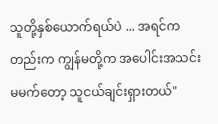သူတို့နှစ်ယောက်ရယ်ပဲ ... အရင်ကတည်းက ကျွန်မတို့က အပေါင်းအသင်း မမက်တော့ သူငယ်ချင်းရှားတယ်"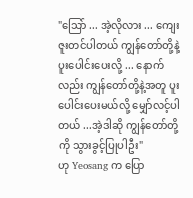"သြော် ... အဲ့လိုလား ... ကျေးဇူးတင်ပါတယ် ကျွန်တော်တို့နဲ့ ပူးပေါင်းပေးလို့ ... နောက်လည်း ကျွန်တော်တို့နဲ့အတူ ပူးပေါင်းပေးမယ်လို့ မျှော်လင့်ပါတယ် ...အဲ့ဒါဆို ကျွန်တော်တို့ကို သွားခွင့်ပြုပါဦး"
ဟု Yeosang က ပြော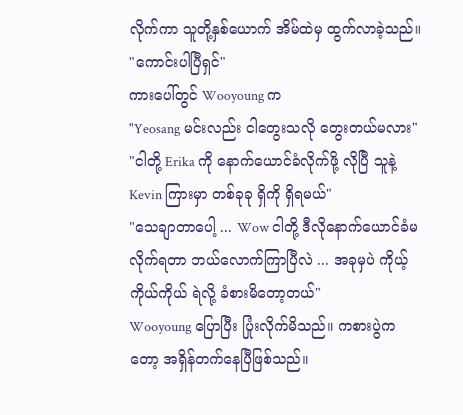လိုက်ကာ သူတို့နှစ်ယောက် အိမ်ထဲမှ ထွက်လာခဲ့သည်။
"ကောင်းပါပြီရှင်"
ကားပေါ်တွင် Wooyoung က
"Yeosang မင်းလည်း ငါတွေးသလို တွေးတယ်မလား"
"ငါတို့ Erika ကို နောက်ယောင်ခံလိုက်ဖို့ လိုပြီ သူနဲ့ Kevin ကြားမှာ တစ်ခုခု ရှိကို ရှိရမယ်"
"သေချာတာပေါ့ ... Wow ငါတို့ ဒီလိုနောက်ယောင်ခံမလိုက်ရတာ ဘယ်လောက်ကြာပြီလဲ ... အခုမှပဲ ကိုယ့်ကိုယ်ကိုယ် ရဲလို့ ခံစားမိတော့တယ်"
Wooyoung ပြောပြီး ပြုံးလိုက်မိသည်။ ကစားပွဲကတော့ အရှိန်တက်နေပြီဖြစ်သည်။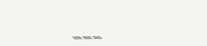___